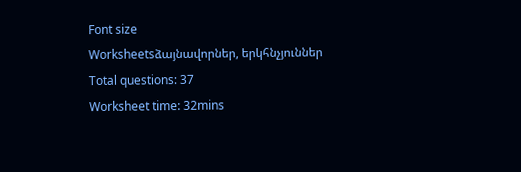Font size
Worksheetsձայնավորներ, երկհնչյուններ
Total questions: 37
Worksheet time: 32mins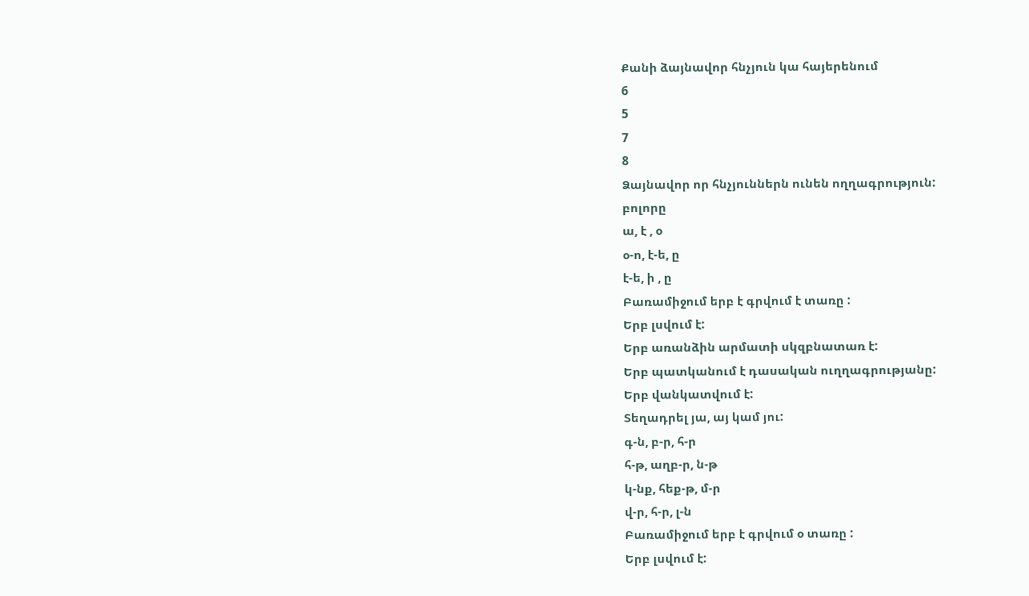Քանի ձայնավոր հնչյուն կա հայերենում
6
5
7
8
Ձայնավոր որ հնչյուններն ունեն ողղագրություն:
բոլորը
ա, է , օ
օ-ո, է-ե, ը
է-ե, ի , ը
Բառամիջում երբ է գրվում է տառը :
Երբ լսվում է:
Երբ առանձին արմատի սկզբնատառ է:
Երբ պատկանում է դասական ուղղագրությանը:
Երբ վանկատվում է:
Տեղադրել յա, այ կամ յու:
գ-ն, բ-ր, հ-ր
հ-թ, աղբ-ր, ն-թ
կ-նք, հեք-թ, մ-ր
վ-ր, հ-ր, լ-ն
Բառամիջում երբ է գրվում օ տառը :
Երբ լսվում է: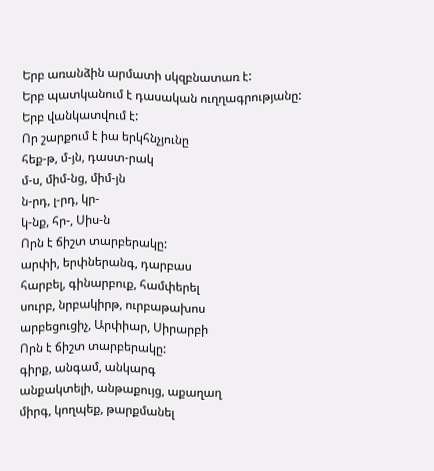Երբ առանձին արմատի սկզբնատառ է:
Երբ պատկանում է դասական ուղղագրությանը:
Երբ վանկատվում է:
Որ շարքում է իա երկհնչյունը
հեք-թ, մ-յն, դաստ-րակ
մ-ս, միմ-նց, միմ-յն
ն-րդ, լ-րդ, կր-
կ-նք, հր-, Սիս-ն
Որն է ճիշտ տարբերակը:
արփի, երփներանգ, դարբաս
հարբել, գինարբուք, համփերել
սուրբ, նրբակիրթ, ուրբաթախոս
արբեցուցիչ, Արփիար, Սիրարբի
Որն է ճիշտ տարբերակը:
գիրք, անգամ, անկարգ
անքակտելի, անթաքույց, աքաղաղ
միրգ, կողպեք, թարքմանել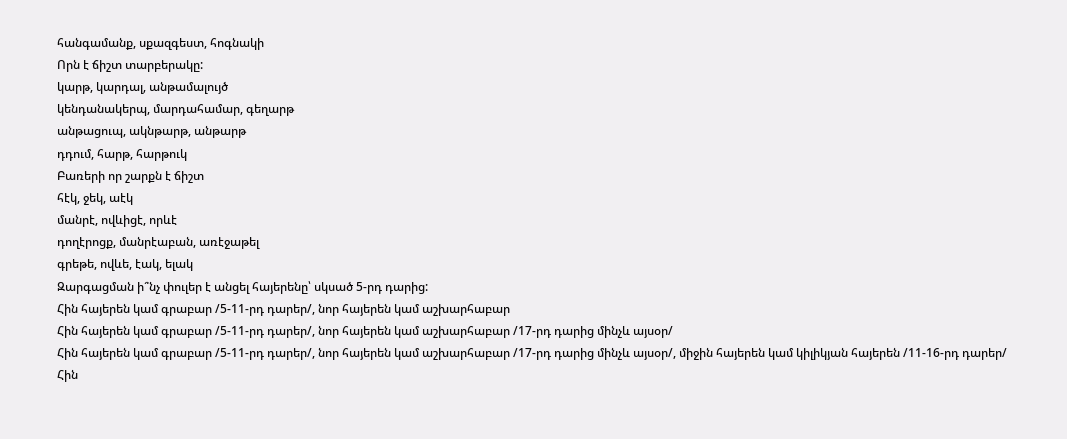հանգամանք, սքազգեստ, հոգնակի
Որն է ճիշտ տարբերակը:
կարթ, կարդալ, անթամալույծ
կենդանակերպ, մարդահամար, գեղարթ
անթացուպ, ակնթարթ, անթարթ
դդում, հարթ, հարթուկ
Բառերի որ շարքն է ճիշտ
հէկ, ջեկ, աէկ
մանրէ, ովևիցէ, որևէ
դողէրոցք, մանրէաբան, առէջաթել
գրեթե, ովևե, էակ, ելակ
Զարգացման ի՞նչ փուլեր է անցել հայերենը՝ սկսած 5-րդ դարից:
Հին հայերեն կամ գրաբար /5-11-րդ դարեր/, նոր հայերեն կամ աշխարհաբար
Հին հայերեն կամ գրաբար /5-11-րդ դարեր/, նոր հայերեն կամ աշխարհաբար /17-րդ դարից մինչև այսօր/
Հին հայերեն կամ գրաբար /5-11-րդ դարեր/, նոր հայերեն կամ աշխարհաբար /17-րդ դարից մինչև այսօր/, միջին հայերեն կամ կիլիկյան հայերեն /11-16-րդ դարեր/
Հին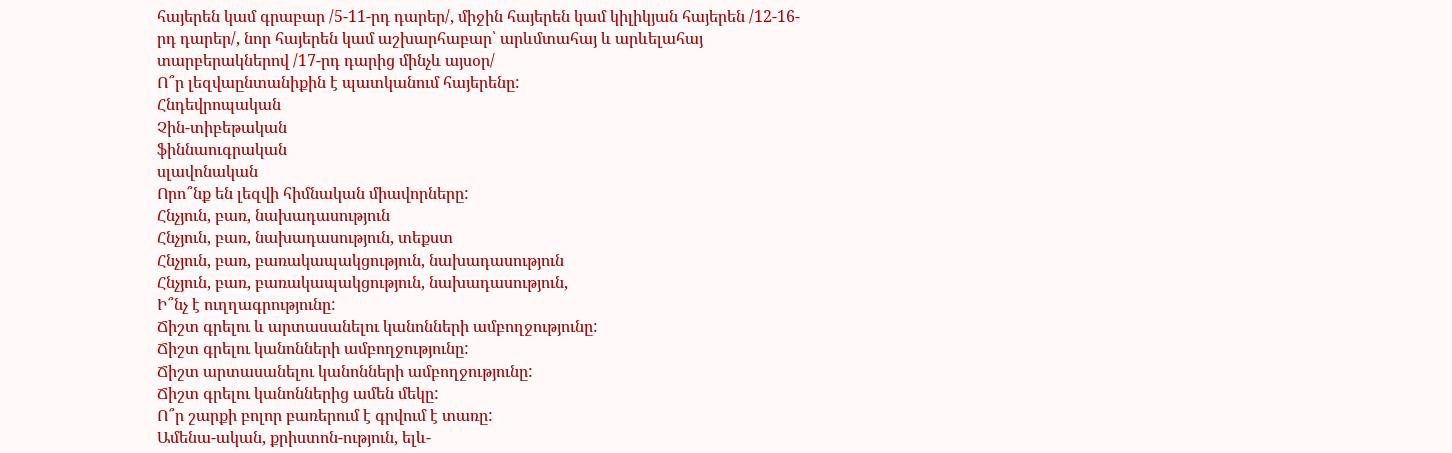հայերեն կամ գրաբար /5-11-րդ դարեր/, միջին հայերեն կամ կիլիկյան հայերեն /12-16-րդ դարեր/, նոր հայերեն կամ աշխարհաբար՝ արևմտահայ և արևելահայ տարբերակներով /17-րդ դարից մինչև այսօր/
Ո՞ր լեզվաընտանիքին է պատկանում հայերենը:
Հնդեվրոպական
Չին-տիբեթական
ֆիննաուգրական
սլավոնական
Որո՞նք են լեզվի հիմնական միավորները:
Հնչյուն, բառ, նախադասություն
Հնչյուն, բառ, նախադասություն, տեքստ
Հնչյուն, բառ, բառակապակցություն, նախադասություն
Հնչյուն, բառ, բառակապակցություն, նախադասություն,
Ի՞նչ է ուղղագրությունը:
Ճիշտ գրելու և արտասանելու կանոնների ամբողջությունը:
Ճիշտ գրելու կանոնների ամբողջությունը:
Ճիշտ արտասանելու կանոնների ամբողջությունը:
Ճիշտ գրելու կանոններից ամեն մեկը:
Ո՞ր շարքի բոլոր բառերում է գրվում է տառը:
Ամենա-ական, քրիստոն-ություն, ելև-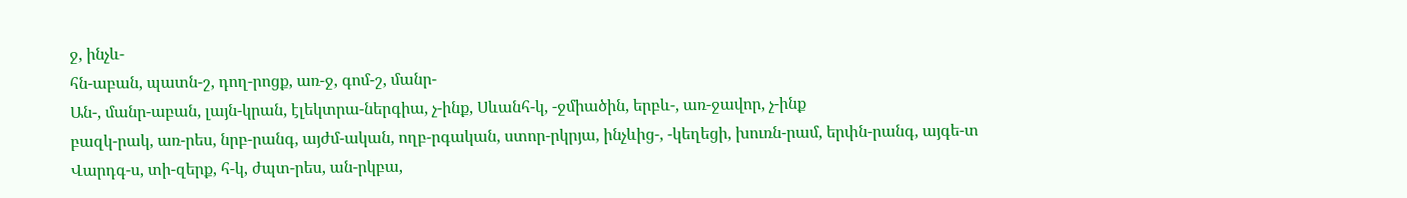ջ, ինչև-
հն-աբան, պատն-շ, դող-րոցք, առ-ջ, գոմ-շ, մանր-
Ան-, մանր-աբան, լայն-կրան, էլեկտրա-ներգիա, չ-ինք, Սևանհ-կ, -ջմիածին, երբև-, առ-ջավոր, չ-ինք
բազկ-րակ, առ-րես, նրբ-րանգ, այժմ-ական, ողբ-րգական, ստոր-րկրյա, ինչևից-, -կեղեցի, խուռն-րամ, երփն-րանգ, այգե-տ
Վարդգ-ս, տի-զերք, հ-կ, ժպտ-րես, ան-րկբա,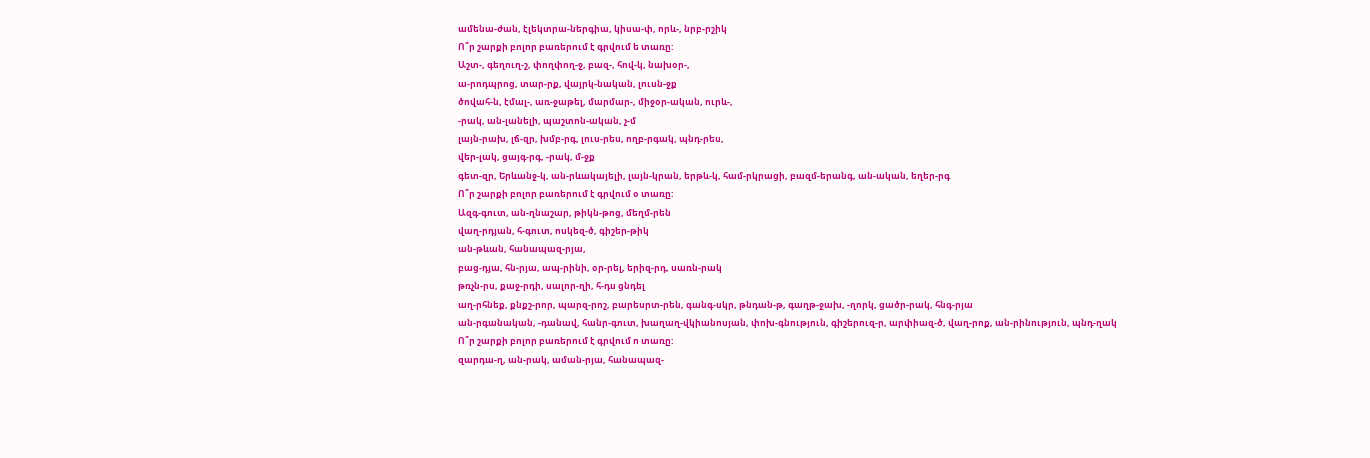ամենա-ժան, էլեկտրա-ներգիա, կիսա-փ, որև-, նրբ-րշիկ
Ո՞ր շարքի բոլոր բառերում է գրվում ե տառը:
Աշտ-, գեղուղ-շ, փողփող-ջ, բազ-, հով-կ, նախօր-,
ա-րոդպրոց, տար-րք, վայրկ-նական, լուսն-ջք
ծովահ-ն, էմալ-, առ-ջաթել, մարմար-, միջօր-ական, ուրև-,
-րակ, ան-լանելի, պաշտոն-ական, չ-մ
լայն-րախ, լճ-զր, խմբ-րգ, լուս-րես, ողբ-րգակ, պնդ-րես,
վեր-լակ, ցայգ-րգ, -րակ, մ-ջք
գետ-զր, Երևանջ-կ, ան-րևակայելի, լայն-կրան, երթև-կ, համ-րկրացի, բազմ-երանգ, ան-ական, եղեր-րգ
Ո՞ր շարքի բոլոր բառերում է գրվում օ տառը:
Ազգ-գուտ, ան-ղնաշար, թիկն-թոց, մեղմ-րեն
վաղ-րդյան, հ-գուտ, ոսկեզ-ծ, գիշեր-թիկ
ան-թևան, հանապազ-րյա,
բաց-դյա, հն-րյա, ապ-րինի, օր-րել, երիզ-րդ, սառն-րակ
թռչն-րս, քաջ-րդի, սալոր-ղի, հ-դս ցնդել
աղ-րհնեք, քնքշ-րոր, պարզ-րոշ, բարեսրտ-րեն, գանգ-սկր, թնդան-թ, գաղթ-ջախ, -ղորկ, ցածր-րակ, հնգ-րյա
ան-րգանական, -դանավ, հանր-գուտ, խաղաղ-վկիանոսյան, փոխ-գնություն, գիշերուզ-ր, արփիազ-ծ, վաղ-րոք, ան-րինություն, պնդ-ղակ
Ո՞ր շարքի բոլոր բառերում է գրվում ո տառը:
զարդա-ղ, ան-րակ, աման-րյա, հանապազ-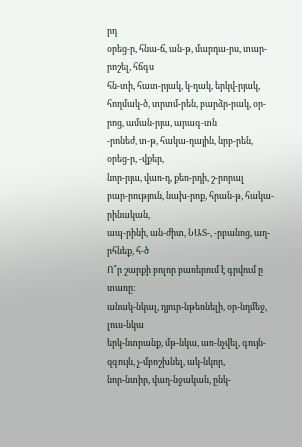րդ
օրեց-ր, հնա-ճ, ան-թ, մարդա-րս, տար-րոշել, հճգս
հն-տի, հատ-րյակ, կ-ղակ, երկվ-րյակ, հողմակ-ծ, տրտմ-րեն, բարձր-րակ, օր-րոց, աման-րյա, արագ-տն
-րոնեժ, տ-թ, հակա-դային, նրբ-րեն, օրեց-ր, -վքեր,
նոր-րյա, վառ-դ, քեռ-րդի, շ-րորալ
բար-րություն, նախ-րոք, հրան-թ, հակա-րինական,
ապ-րինի, ան-ժիտ, ՆԱՏ-, -րբանոց, աղ-րհնեք, հ-ծ
Ո՞ր շարքի բոլոր բառերում է գրվում ը տառը:
անակ-նկալ, դյուր-նթեռնելի, օր-նդմեջ, լուս-նկա
երկ-նտրանք, մթ-նկա, առ-նչվել, գույն-զգույն, չ-մբոշխնել, ակ-նկոր,
նոր-նտիր, վաղ-նջական, ընկ-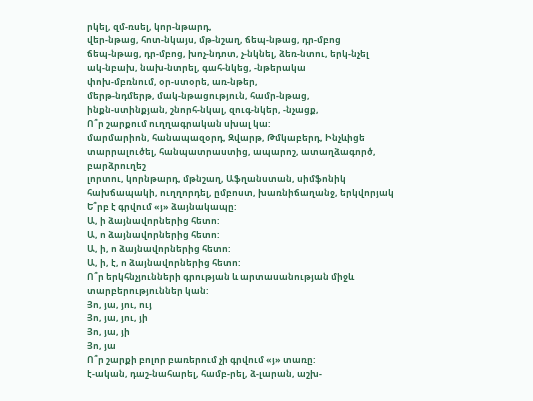րկել, զմ-ռսել, կոր-նթարդ,
վեր-նթաց, հոտ-նկայս, մթ-նշաղ, ճեպ-նթաց, դր-մբոց
ճեպ-նթաց, դր-մբոց, խոչ-նդոտ, չ-նկնել, ձեռ-նտու, երկ-նչել
ակ-նբախ, նախ-նտրել, գահ-նկեց, -նթերակա
փոխ-մբռնում, օր-ստօրե, առ-նթեր,
մերթ-նդմերթ, մակ-նթացություն, համր-նթաց,
ինքն-ստինքյան, շնորհ-նկալ, զուգ-նկեր, -նչացք,
Ո՞ր շարքում ուղղագրական սխալ կա:
մարմարիոն, հանապազօրդ, Զվարթ, Թմկաբերդ, Ինչևիցե
տարրալուծել, հանպատրաստից, ապարոշ, ատաղձագործ, բարձրուղեշ
լորտու, կորնթարդ, մթնշաղ, Աֆղանստան, սիմֆոնիկ
հախճապակի, ուղղորդել, ըմբոստ, խառնիճաղանջ, երկվորյակ
Ե՞րբ է գրվում «յ» ձայնակապը:
Ա, ի ձայնավորներից հետո:
Ա, ո ձայնավորներից հետո:
Ա, ի, ո ձայնավորներից հետո:
Ա, ի, է, ո ձայնավորներից հետո:
Ո՞ր երկհնչյունների գրության և արտասանության միջև տարբերություններ կան:
Յո, յա, յու, ույ
Յո, յա, յու, յի
Յո, յա, յի
Յո, յա
Ո՞ր շարքի բոլոր բառերում չի գրվում «յ» տառը:
է-ական, դաշ-նահարել, համբ-րել, ձ-լարան, աշխ-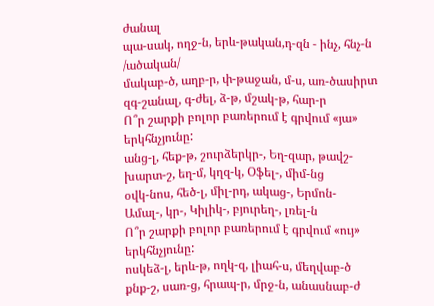ժանալ
պա-սակ, ողջ-ն, երև-թական,դ-զն - ինչ, հնչ-ն /ածական/
մակաբ-ծ, աղբ-ր, փ-թաջան, մ-ս, առ-ծասիրտ
զգ-շանալ, գ-ժել, ձ-թ, մշակ-թ, հար-ր
Ո՞ր շարքի բոլոր բառերում է գրվում «յա» երկհնչյունը:
անց-լ, հեք-թ, շուրձերկր-, Եղ-զար, թավշ-
խարտ-շ, եղ-մ, կղզ-կ, Օֆել-, միմ-նց
օվկ-նոս, հեծ-լ, միլ-րդ, ակաց-, Երմոն-
Ամալ-, կր-, Կիլիկ-, բյուրեղ-, լռել-ն
Ո՞ր շարքի բոլոր բառերում է գրվում «ույ» երկհնչյունը:
ոսկեձ-լ, երև-թ, ողկ-զ, լիահ-ս, մեղվաբ-ծ
քնք-շ, սառ-ց, հրապ-ր, մրջ-ն, անասնաբ-ժ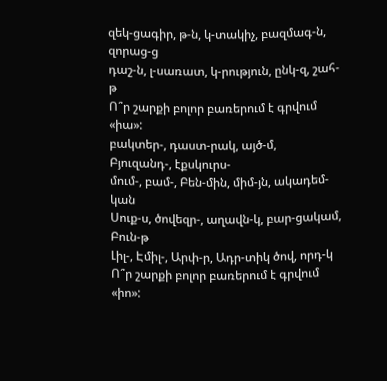զեկ-ցագիր, թ-ն, կ-տակիչ, բազմագ-ն, զորաց-ց
դաշ-ն, լ-սառատ, կ-րություն, ընկ-զ, շահ-թ
Ո՞ր շարքի բոլոր բառերում է գրվում «իա»:
բակտեր-, դաստ-րակ, այծ-մ, Բյուզանդ-, էքսկուրս-
մում-, բամ-, Բեն-մին, միմ-յն, ակադեմ-կան
Սուք-ս, ծովեզր-, աղավն-կ, բար-ցակամ, Բուն-թ
Լիլ-, Էմիլ-, Արփ-ր, Ադր-տիկ ծով, որդ-կ
Ո՞ր շարքի բոլոր բառերում է գրվում «իո»: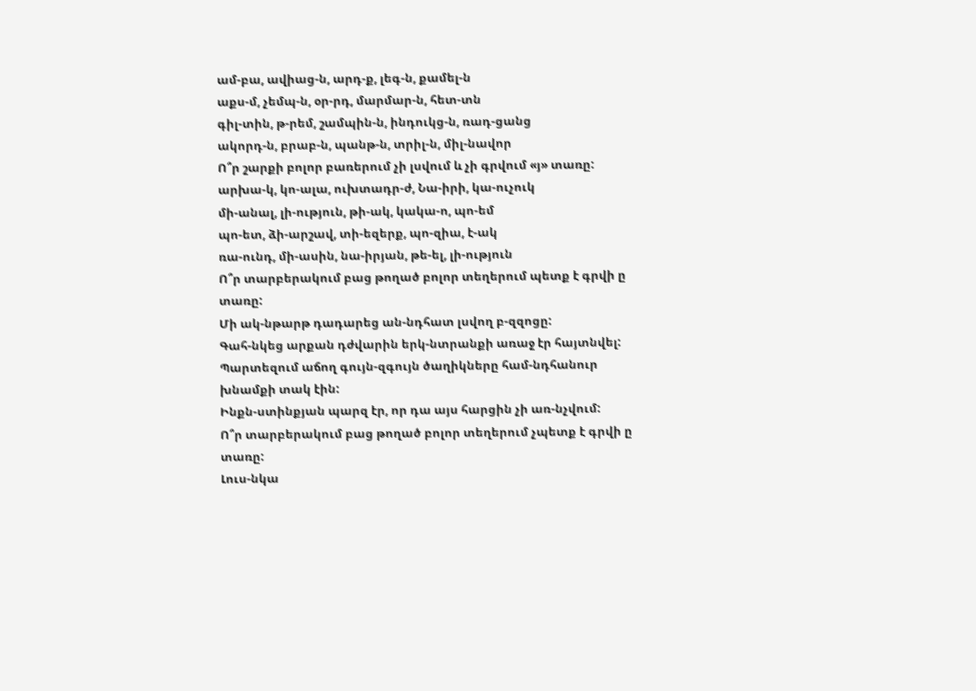ամ-բա, ավիաց-ն, արդ-ք, լեգ-ն, քամել-ն
աքս-մ, չեմպ-ն, օր-րդ, մարմար-ն, հետ-տն
գիլ-տին, թ-րեմ, շամպին-ն, ինդուկց-ն, ռադ-ցանց
ակորդ-ն, բրաբ-ն, պանթ-ն, տրիլ-ն, միլ-նավոր
Ո՞ր շարքի բոլոր բառերում չի լսվում և չի գրվում «յ» տառը:
արխա-կ, կո-ալա, ուխտադր-ժ, Նա-իրի, կա-ուչուկ
մի-անալ, լի-ություն, թի-ակ, կակա-ո, պո-եմ
պո-ետ, ձի-արշավ, տի-եզերք, պո-զիա, է-ակ
ռա-ունդ, մի-ասին, նա-իրյան, թե-ել, լի-ություն
Ո՞ր տարբերակում բաց թողած բոլոր տեղերում պետք է գրվի ը տառը:
Մի ակ-նթարթ դադարեց ան-նդհատ լսվող բ-զզոցը:
Գահ-նկեց արքան դժվարին երկ-նտրանքի առաջ էր հայտնվել:
Պարտեզում աճող գույն-զգույն ծաղիկները համ-նդհանուր խնամքի տակ էին:
Ինքն-ստինքյան պարզ էր, որ դա այս հարցին չի առ-նչվում:
Ո՞ր տարբերակում բաց թողած բոլոր տեղերում չպետք է գրվի ը տառը:
Լուս-նկա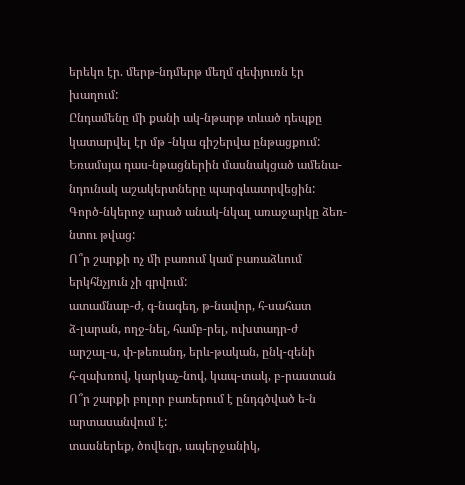երեկո էր. մերթ-նդմերթ մեղմ զեփյուռն էր խաղում:
Ընդամենը մի քանի ակ-նթարթ տևած դեպքը կատարվել էր մթ -նկա գիշերվա ընթացքում:
Եռամսյա դաս-նթացներին մասնակցած ամենա-նդունակ աշակերտները պարգևատրվեցին:
Գործ-նկերոջ արած անակ-նկալ առաջարկը ձեռ-նտու թվաց:
Ո՞ր շարքի ոչ մի բառում կամ բառաձևում երկհնչյուն չի գրվում:
ատամնաբ-ժ, գ-նագեղ, թ-նավոր, հ-սահատ
ձ-լարան, ողջ-նել, համբ-րել, ուխտադր-ժ
արշալ-ս, փ-թեռանդ, երև-թական, ընկ-զենի
հ-զախռով, կարկաչ-նով, կապ-տակ, բ-րաստան
Ո՞ր շարքի բոլոր բառերում է ընդգծված ե-ն արտասանվում է:
տասներեք, ծովեզր, ապերջանիկ,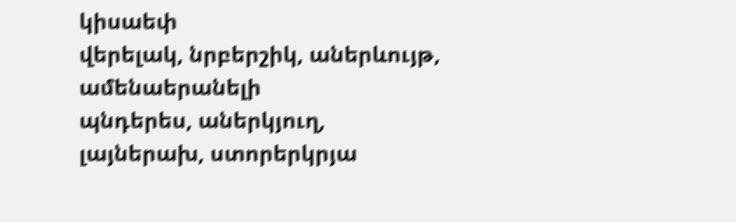կիսաեփ
վերելակ, նրբերշիկ, աներևույթ, ամենաերանելի
պնդերես, աներկյուղ, լայներախ, ստորերկրյա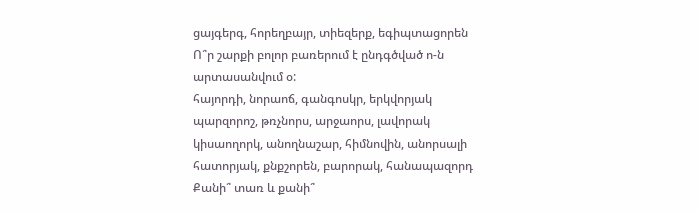ցայգերգ, հորեղբայր, տիեզերք, եգիպտացորեն
Ո՞ր շարքի բոլոր բառերում է ընդգծված ո-ն արտասանվում օ:
հայորդի, նորաոճ, գանգոսկր, երկվորյակ
պարզորոշ, թռչնորս, արջաորս, լավորակ
կիսաողորկ, անողնաշար, հիմնովին, անորսալի
հատորյակ, քնքշորեն, բարորակ, հանապազորդ
Քանի՞ տառ և քանի՞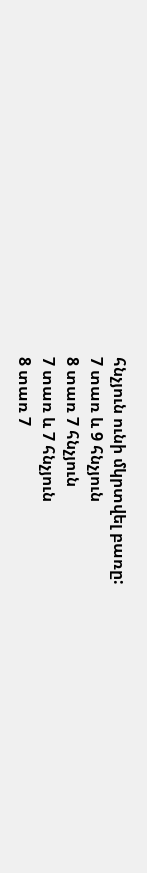հնչյուն ունի մկրտվել բառը:
7 տառ և 9 հնչյուն
8 տառ 7 հնչյուն
7 տառ և 7 հնչյուն
8 տառ 7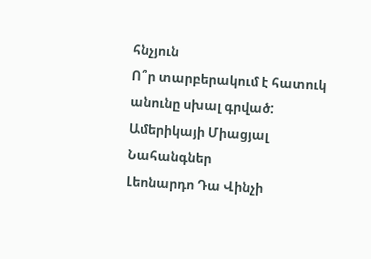հնչյուն
Ո՞ր տարբերակում է հատուկ անունը սխալ գրված:
Ամերիկայի Միացյալ Նահանգներ
Լեոնարդո Դա Վինչի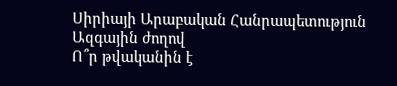Սիրիայի Արաբական Հանրապետություն
Ազգային ժողով
Ո՞ր թվականին է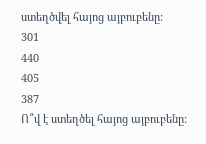ստեղծվել հայոց այբուբենը:
301
440
405
387
Ո՞վ է ստեղծել հայոց այբուբենը: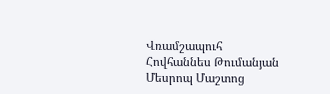Վռամշապուհ
Հովհաննես Թումանյան
Մեսրոպ Մաշտոց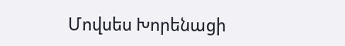Մովսես Խորենացի